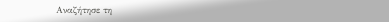Αναζήτησε τη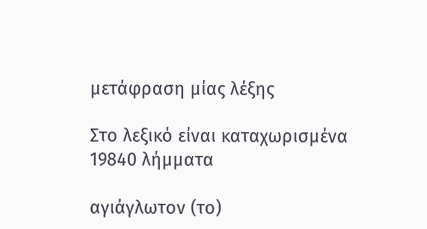μετάφραση μίας λέξης

Στο λεξικό είναι καταχωρισμένα 19840 λήμματα

αγιάγλωτον (το)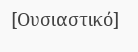[Ουσιαστικό]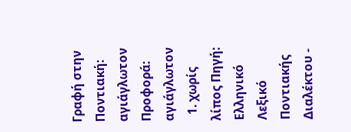Γραφή στην Ποντιακή: αγιάγλωτον Προφορά: αγιάγλωτον
  1. χωρίς λίπος Πηγή: Ελληνικό Λεξικό Ποντιακής Διαλέκτου -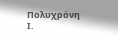Πολυχρόνη Ι.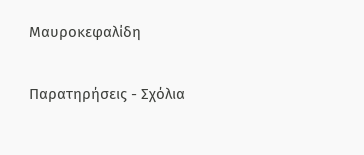Μαυροκεφαλίδη

Παρατηρήσεις - Σχόλια